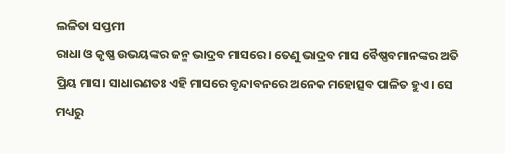ଲଳିତା ସପ୍ତମୀ
ରାଧା ଓ କୃଷ୍ଣ ଉଭୟଙ୍କର ଜନ୍ମ ଭାଦ୍ରବ ମାସରେ। ତେଣୁ ଭାଦ୍ରବ ମାସ ବୈଷ୍ଣବମାନଙ୍କର ଅତି ପ୍ରିୟ ମାସ। ସାଧାରଣତଃ ଏହି ମାସରେ ବୃନ୍ଦାବନରେ ଅନେକ ମହୋତ୍ସବ ପାଳିତ ହୁଏ। ସେ ମଧ୍ୟରୁ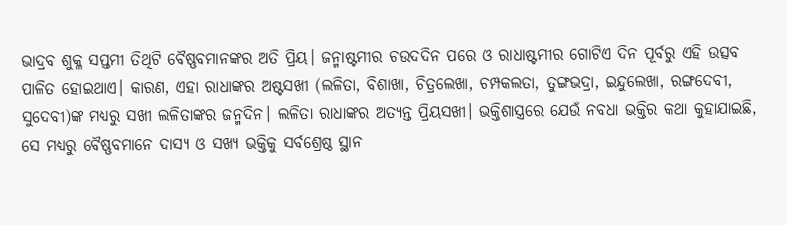ଭାଦ୍ରବ ଶୁକ୍ଳ ସପ୍ତମୀ ତିଥିଟି ବୈଷ୍ଣବମାନଙ୍କର ଅତି ପ୍ରିୟ। ଜନ୍ମାଷ୍ଟମୀର ଚଉଦଦିନ ପରେ ଓ ରାଧାଷ୍ଟମୀର ଗୋଟିଏ ଦିନ ପୂର୍ବରୁ ଏହି ଉତ୍ସବ ପାଳିତ ହୋଇଥାଏ। କାରଣ, ଏହା ରାଧାଙ୍କର ଅଷ୍ଟସଖୀ (ଲଳିତା, ବିଶାଖା, ଚିତ୍ରଲେଖା, ଚମ୍ପକଲତା, ତୁଙ୍ଗଭଦ୍ରା, ଇନ୍ଦୁଲେଖା, ରଙ୍ଗଦେବୀ, ସୁଦେବୀ)ଙ୍କ ମଧ୍ୟରୁ ସଖୀ ଲଳିତାଙ୍କର ଜନ୍ମଦିନ। ଲଳିତା ରାଧାଙ୍କର ଅତ୍ୟନ୍ତ ପ୍ରିୟସଖୀ। ଭକ୍ତିଶାସ୍ତ୍ରରେ ଯେଉଁ ନବଧା ଭକ୍ତିର କଥା କୁହାଯାଇଛି, ସେ ମଧ୍ୟରୁ ବୈଷ୍ଣବମାନେ ଦାସ୍ୟ ଓ ସଖ୍ୟ ଭକ୍ତିକୁ ସର୍ବଶ୍ରେଷ୍ଠ ସ୍ଥାନ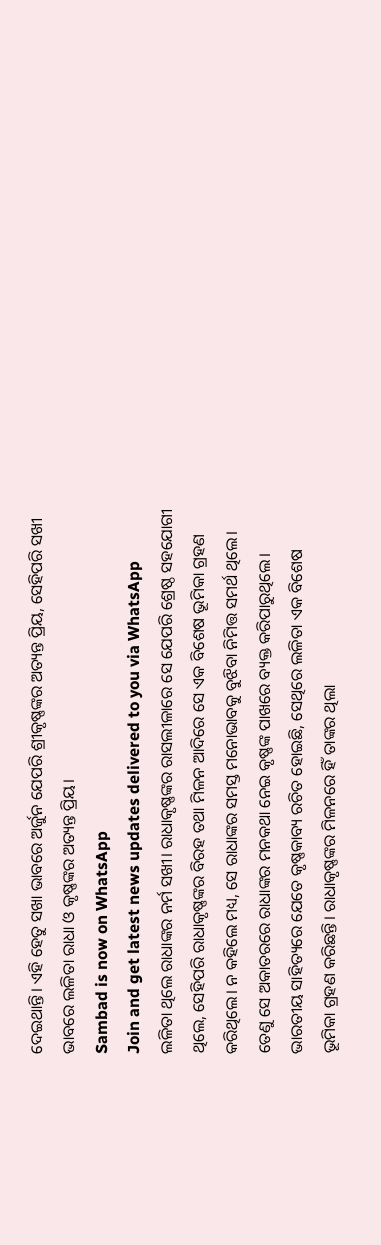ଦେଇଥାନ୍ତି। ଏହି ହେତୁ ସଖା ଭାବରେ ଅର୍ଜୁନ ଯେପରି ଶ୍ରୀକୃଷ୍ଣଙ୍କର ଅତ୍ୟନ୍ତ ପ୍ରିୟ, ସେହିପରି ସଖୀ ଭାବରେ ଲଳିତା ରାଧା ଓ କୃଷ୍ଣଙ୍କର ଅତ୍ୟନ୍ତ ପ୍ରିୟ।
Sambad is now on WhatsApp
Join and get latest news updates delivered to you via WhatsApp
ଲଳିତା ଥିଲେ ରାଧାଙ୍କର ନର୍ମ ସଖୀ। ରାଧାକୃଷ୍ଣଙ୍କର ରାସଲୀଳାରେ ସେ ଯେପରି ଶ୍ରେଷ୍ଠ ସହଯୋଗୀ ଥିଲେ, ସେହିପରି ରାଧାକୃଷ୍ଣଙ୍କର ବିରହ ତଥା ମିଳନ ଆଦିରେ ସେ ଏକ ବିଶେଷ ଭୂମିକା ଗ୍ରହଣ କରିଥିଲେ। ନ କହିଲେ ମଧ୍ୟ, ସେ ରାଧାଙ୍କର ସମସ୍ତ ମନୋଭାବକୁ ବୁଝିବା ନିମିତ୍ତ ସମର୍ଥ ଥିଲେ। ତେଣୁ ସେ ଅକାତରରେ ରାଧାଙ୍କର ମନକଥା ନେଇ କୃଷ୍ଣଙ୍କ ପାଖରେ ବ୍ୟକ୍ତ କରିପାରୁଥିଲେ। ଭାରତୀୟ ସାହିତ୍ୟରେ ଯେତେ କୃଷ୍ଣକାବ୍ୟ ରଚିତ ହୋଇଛି, ସେଥିରେ ଲଳିତା ଏକ ବିଶେଷ ଭୂମିକା ଗ୍ରହଣ କରିଛନ୍ତି। ରାଧାକୃଷ୍ଣଙ୍କର ମିଳନରେ ହିଁ ତାଙ୍କର ଥିଲା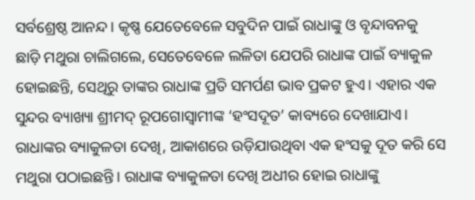ସର୍ବଶ୍ରେଷ୍ଠ ଆନନ୍ଦ। କୃଷ୍ଣ ଯେତେବେଳେ ସବୁଦିନ ପାଇଁ ରାଧାଙ୍କୁ ଓ ବୃନ୍ଦାବନକୁ ଛାଡ଼ି ମଥୁରା ଚାଲିଗଲେ, ସେତେବେଳେ ଲଳିତା ଯେପରି ରାଧାଙ୍କ ପାଇଁ ବ୍ୟାକୁଳ ହୋଇଛନ୍ତି, ସେଥିରୁ ତାଙ୍କର ରାଧାଙ୍କ ପ୍ରତି ସମର୍ପଣ ଭାବ ପ୍ରକଟ ହୁଏ। ଏହାର ଏକ ସୁନ୍ଦର ବ୍ୟାଖ୍ୟା ଶ୍ରୀମଦ୍ ରୂପଗୋସ୍ୱାମୀଙ୍କ ‘ହଂସଦୂତ’ କାବ୍ୟରେ ଦେଖାଯାଏ। ରାଧାଙ୍କର ବ୍ୟାକୁଳତା ଦେଖି, ଆକାଶରେ ଉଡ଼ିଯାଉଥିବା ଏକ ହଂସକୁ ଦୂତ କରି ସେ ମଥୁରା ପଠାଇଛନ୍ତି। ରାଧାଙ୍କ ବ୍ୟାକୁଳତା ଦେଖି ଅଧୀର ହୋଇ ରାଧାଙ୍କୁ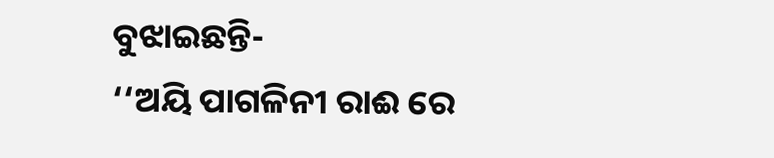ବୁଝାଇଛନ୍ତି-
‘‘ଅୟି ପାଗଳିନୀ ରାଈ ରେ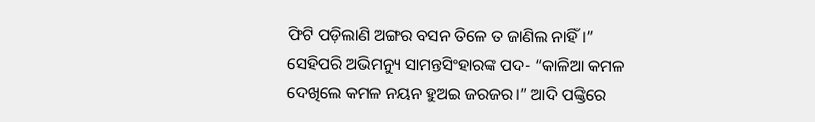ଫିଟି ପଡ଼ିଲାଣି ଅଙ୍ଗର ବସନ ତିଳେ ତ ଜାଣିଲ ନାହିଁ।”
ସେହିପରି ଅଭିମନ୍ୟୁ ସାମନ୍ତସିଂହାରଙ୍କ ପଦ- “କାଳିଆ କମଳ ଦେଖିଲେ କମଳ ନୟନ ହୁଅଇ ଜରଜର।” ଆଦି ପଙ୍କ୍ତିରେ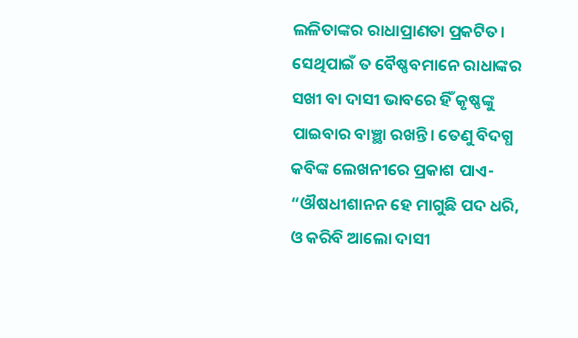ଲଳିତାଙ୍କର ରାଧାପ୍ରାଣତା ପ୍ରକଟିତ। ସେଥିପାଇଁ ତ ବୈଷ୍ଣବମାନେ ରାଧାଙ୍କର ସଖୀ ବା ଦାସୀ ଭାବରେ ହିଁ କୃଷ୍ଣଙ୍କୁ ପାଇବାର ବାଞ୍ଛା ରଖନ୍ତି। ତେଣୁ ବିଦଗ୍ଧ କବିଙ୍କ ଲେଖନୀରେ ପ୍ରକାଶ ପାଏ-
“ଔଷଧୀଶାନନ ହେ ମାଗୁଛି ପଦ ଧରି,
ଓ କରିବି ଆଲୋ ଦାସୀ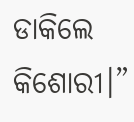ଡାକିଲେ କିଶୋରୀ।”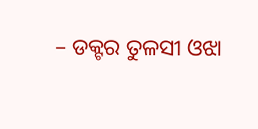– ଡକ୍ଟର ତୁଳସୀ ଓଝା